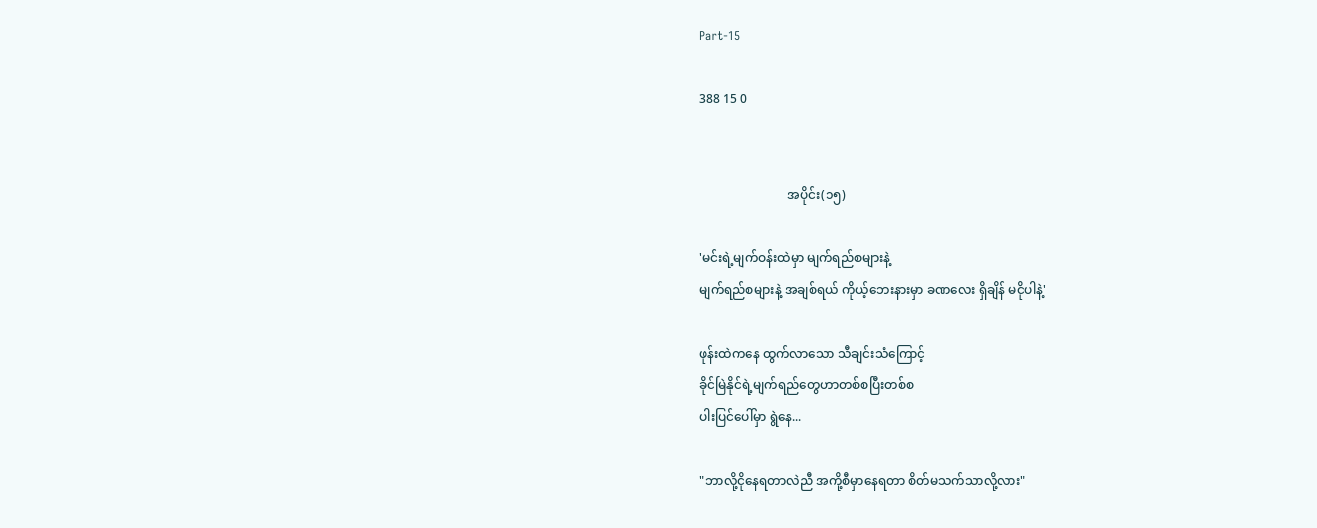Part-15

388 15 0


                            အပိုင်း(၁၅)

'မင်းရဲ့မျက်ဝန်းထဲမှာ မျက်ရည်စများနဲ့
မျက်ရည်စများနဲ့ အချစ်ရယ် ကိုယ့်ဘေးနားမှာ ခဏလေး ရှိချိန် မငိုပါနဲ့'

ဖုန်းထဲကနေ ထွက်လာသော သီချင်းသံကြောင့်
ခိုင်မြဲနိုင်ရဲ့မျက်ရည်တွေဟာတစ်စပြီးတစ်စ
ပါးပြင်ပေါ်မှာ ရွဲနေ...

"ဘာလို့ငိုနေရတာလဲညီ အကို့စီမှာနေရတာ စိတ်မသက်သာလို့လား"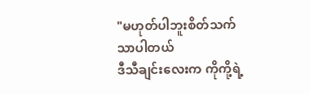"မဟုတ်ပါဘူးစိတ်သက်သာပါတယ်
ဒီသီချင်းလေးက ကိုကို့ရဲ့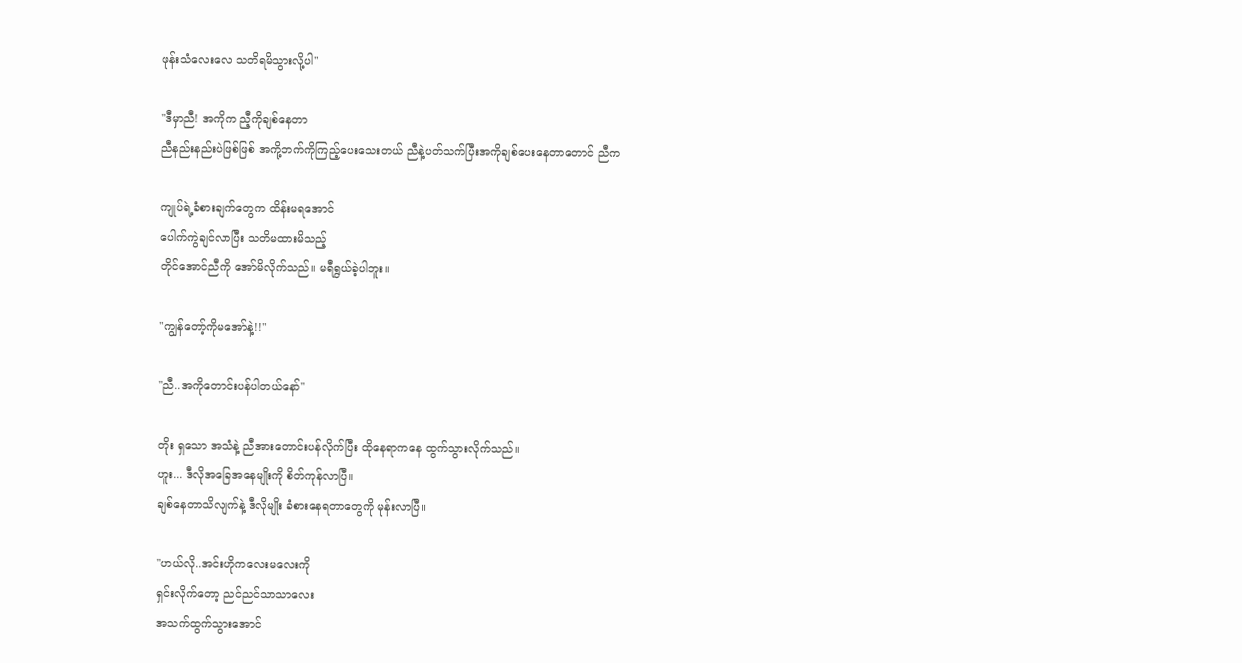ဖုန်းသံလေးလေ သတိရမိသွားလို့ပါ"

"ဒီမှာညီ! အကိုက ညီ့ကိုချစ်နေတာ
ညီနည်းနည်းပဲဖြစ်ဖြစ် အကို့ဘက်ကိုကြည့်ပေးသေးတယ် ညီနဲ့ပတ်သက်ပြီးအကိုချစ်ပေးနေတာတောင် ညီက

ကျုပ်ရဲ့ခံစားချက်တွေက ထိန်းမရအောင်
ပေါက်ကွဲချင်လာပြီး သတိမထားမိသည့်
တိုင်အောင်ညီကို အော်မိလိုက်သည်။ မရီရွယ်ခဲ့ပါဘူး။

"ကျွန်တော့်ကိုမအော်နဲ့!!"

"ညီ..အကိုတောင်းပန်ပါတယ်နော်"

တိုး ရှသော အသံနဲ့ ညီအားတောင်းပန်လိုက်ပြီး ထိုနေရာကနေ ထွက်သွားလိုက်သည်။
ဟူး... ဒီလိုအခြေအနေမျိုးကို စိတ်ကုန်လာပြီ။
ချစ်နေတာသိလျက်နဲ့ ဒီလိုမျိုး ခံစားနေရတာတွေကို မုန်းလာပြီ။

"ဟယ်လို..အင်းဟိုကလေးမလေးကို
ရှင်းလိုက်တော့ ညင်ညင်သာသာလေး
အသက်ထွက်သွားအောင်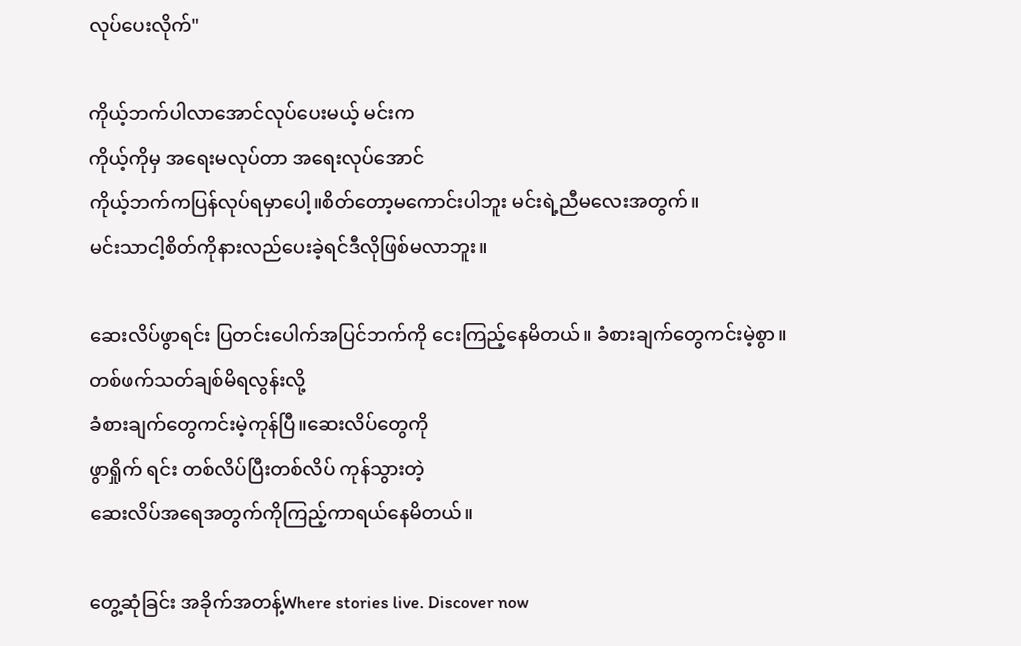လုပ်ပေးလိုက်"

ကိုယ့်ဘက်ပါလာအောင်လုပ်ပေးမယ့် မင်းက
ကိုယ့်ကိုမှ အရေးမလုပ်တာ အရေးလုပ်အောင်
ကိုယ့်ဘက်ကပြန်လုပ်ရမှာပေါ့။စိတ်တော့မကောင်းပါဘူး မင်းရဲ့ညီမလေးအတွက်။
မင်းသာငါ့စိတ်ကိုနားလည်ပေးခဲ့ရင်ဒီလိုဖြစ်မလာဘူး။

ဆေးလိပ်ဖွာရင်း ပြတင်းပေါက်အပြင်ဘက်ကို ငေးကြည့်နေမိတယ်။ ခံစားချက်တွေကင်းမဲ့စွာ။ တစ်ဖက်သတ်ချစ်မိရလွန်းလို့
ခံစားချက်တွေကင်းမဲ့ကုန်ပြီ။ဆေးလိပ်တွေကို
ဖွာရှိုက် ရင်း တစ်လိပ်ပြီးတစ်လိပ် ကုန်သွားတဲ့
ဆေးလိပ်အရေအတွက်ကိုကြည့်ကာရယ်နေမိတယ်။

တွေ့ဆုံခြင်း အခိုက်အတန့်Where stories live. Discover now